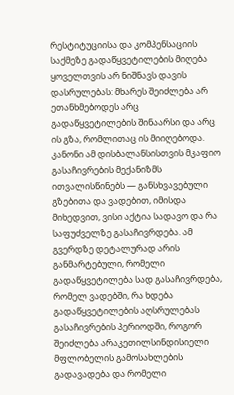რესტიტუციისა და კომპენსაციის საქმეზე გადაწყვეტილების მიღება ყოველთვის არ ნიშნავს დავის დასრულებას: მხარეს შეიძლება არ ეთანხმებოდეს არც გადაწყვეტილების შინაარსი და არც ის გზა, რომლითაც ის მიიღებოდა. კანონი ამ დისბალანსისთვის მკაფიო გასაჩივრების მექანიზმს ითვალისწინებს — განსხვავებული გზებითა და ვადებით, იმისდა მიხედვით, ვისი აქტია სადავო და რა საფუძველზე გასაჩივრდება. ამ გვერდზე დეტალურად არის განმარტებული, რომელი გადაწყვეტილება სად გასაჩივრდება, რომელ ვადებში, რა ხდება გადაწყვეტილების აღსრულებას გასაჩივრების პერიოდში, როგორ შეიძლება არაკეთილსინდისიელი მფლობელის გამოსახლების გადავადება და რომელი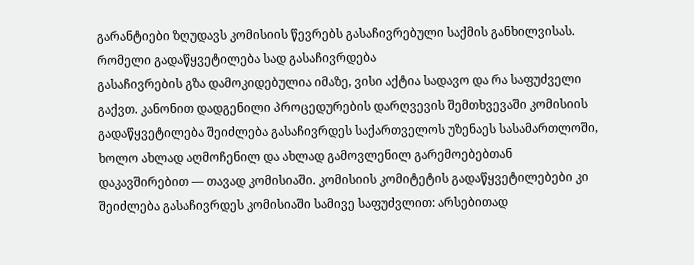გარანტიები ზღუდავს კომისიის წევრებს გასაჩივრებული საქმის განხილვისას.
რომელი გადაწყვეტილება სად გასაჩივრდება
გასაჩივრების გზა დამოკიდებულია იმაზე, ვისი აქტია სადავო და რა საფუძველი გაქვთ. კანონით დადგენილი პროცედურების დარღვევის შემთხვევაში კომისიის გადაწყვეტილება შეიძლება გასაჩივრდეს საქართველოს უზენაეს სასამართლოში, ხოლო ახლად აღმოჩენილ და ახლად გამოვლენილ გარემოებებთან დაკავშირებით — თავად კომისიაში. კომისიის კომიტეტის გადაწყვეტილებები კი შეიძლება გასაჩივრდეს კომისიაში სამივე საფუძვლით: არსებითად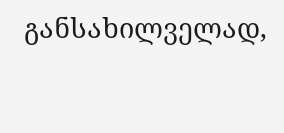განსახილველად,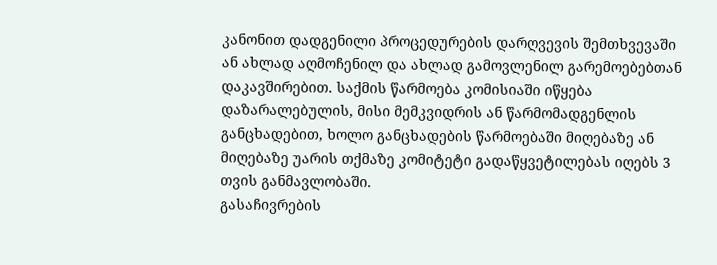კანონით დადგენილი პროცედურების დარღვევის შემთხვევაში ან ახლად აღმოჩენილ და ახლად გამოვლენილ გარემოებებთან დაკავშირებით. საქმის წარმოება კომისიაში იწყება დაზარალებულის, მისი მემკვიდრის ან წარმომადგენლის განცხადებით, ხოლო განცხადების წარმოებაში მიღებაზე ან მიღებაზე უარის თქმაზე კომიტეტი გადაწყვეტილებას იღებს 3 თვის განმავლობაში.
გასაჩივრების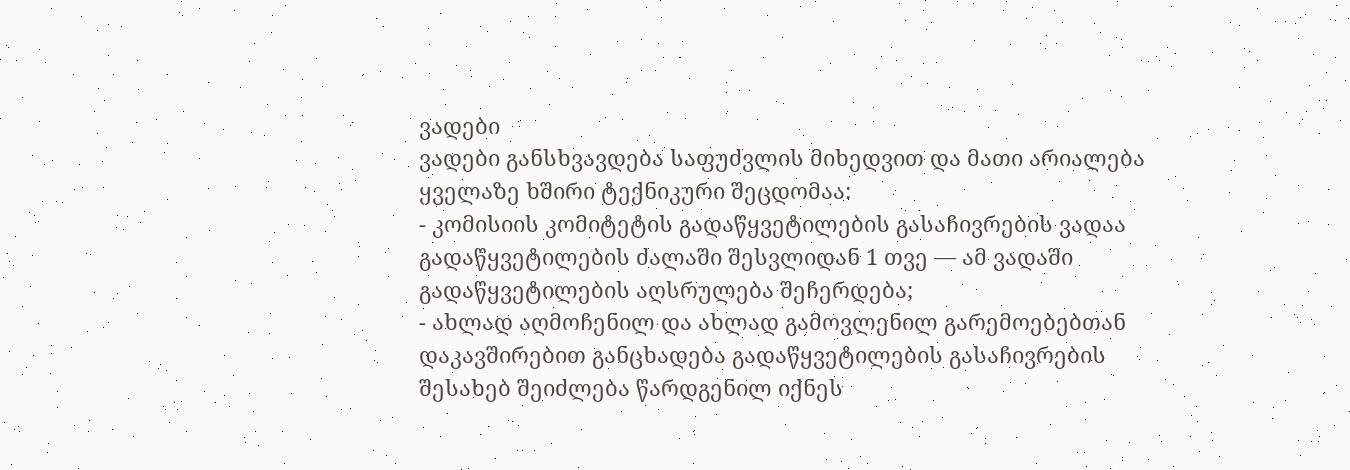ვადები
ვადები განსხვავდება საფუძვლის მიხედვით და მათი არიალება ყველაზე ხშირი ტექნიკური შეცდომაა:
- კომისიის კომიტეტის გადაწყვეტილების გასაჩივრების ვადაა გადაწყვეტილების ძალაში შესვლიდან 1 თვე — ამ ვადაში გადაწყვეტილების აღსრულება შეჩერდება;
- ახლად აღმოჩენილ და ახლად გამოვლენილ გარემოებებთან დაკავშირებით განცხადება გადაწყვეტილების გასაჩივრების შესახებ შეიძლება წარდგენილ იქნეს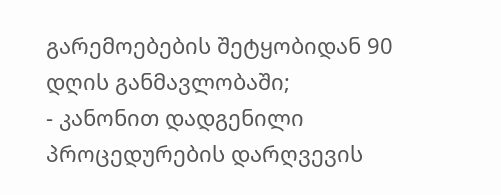გარემოებების შეტყობიდან 90 დღის განმავლობაში;
- კანონით დადგენილი პროცედურების დარღვევის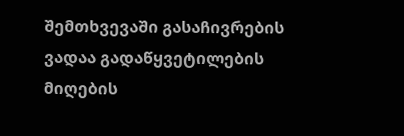შემთხვევაში გასაჩივრების ვადაა გადაწყვეტილების მიღების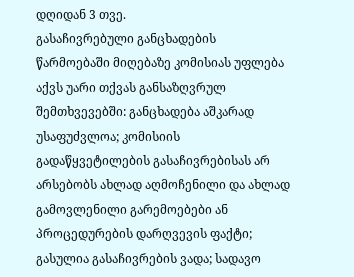დღიდან 3 თვე.
გასაჩივრებული განცხადების წარმოებაში მიღებაზე კომისიას უფლება აქვს უარი თქვას განსაზღვრულ შემთხვევებში: განცხადება აშკარად უსაფუძვლოა; კომისიის გადაწყვეტილების გასაჩივრებისას არ არსებობს ახლად აღმოჩენილი და ახლად გამოვლენილი გარემოებები ან პროცედურების დარღვევის ფაქტი; გასულია გასაჩივრების ვადა; სადავო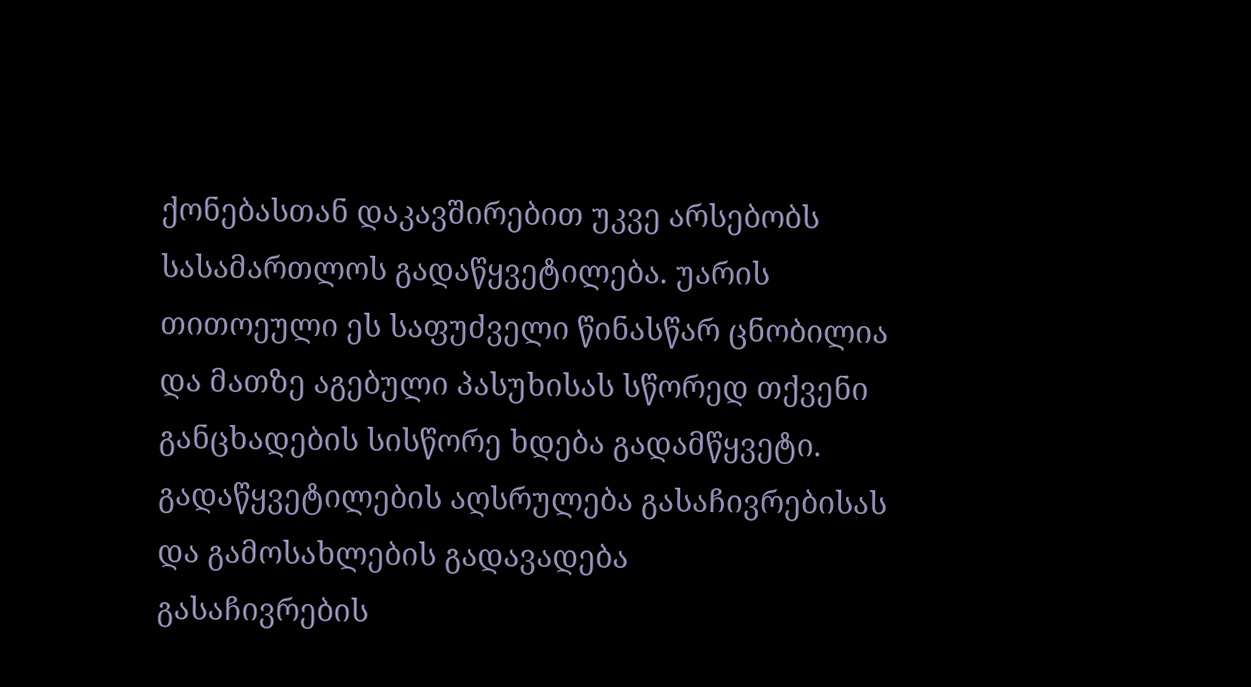ქონებასთან დაკავშირებით უკვე არსებობს სასამართლოს გადაწყვეტილება. უარის თითოეული ეს საფუძველი წინასწარ ცნობილია და მათზე აგებული პასუხისას სწორედ თქვენი განცხადების სისწორე ხდება გადამწყვეტი.
გადაწყვეტილების აღსრულება გასაჩივრებისას და გამოსახლების გადავადება
გასაჩივრების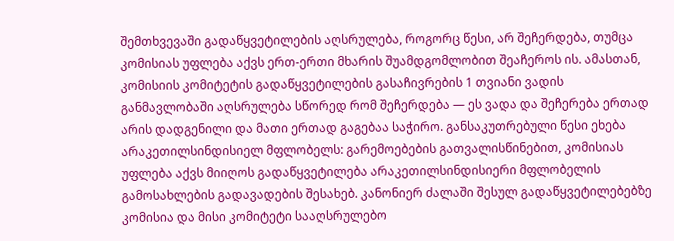შემთხვევაში გადაწყვეტილების აღსრულება, როგორც წესი, არ შეჩერდება, თუმცა კომისიას უფლება აქვს ერთ-ერთი მხარის შუამდგომლობით შეაჩეროს ის. ამასთან, კომისიის კომიტეტის გადაწყვეტილების გასაჩივრების 1 თვიანი ვადის განმავლობაში აღსრულება სწორედ რომ შეჩერდება — ეს ვადა და შეჩერება ერთად არის დადგენილი და მათი ერთად გაგებაა საჭირო. განსაკუთრებული წესი ეხება არაკეთილსინდისიელ მფლობელს: გარემოებების გათვალისწინებით, კომისიას უფლება აქვს მიიღოს გადაწყვეტილება არაკეთილსინდისიერი მფლობელის გამოსახლების გადავადების შესახებ. კანონიერ ძალაში შესულ გადაწყვეტილებებზე კომისია და მისი კომიტეტი სააღსრულებო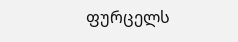ფურცელს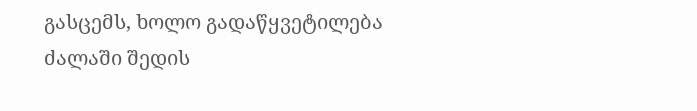გასცემს, ხოლო გადაწყვეტილება ძალაში შედის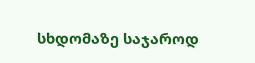სხდომაზე საჯაროდ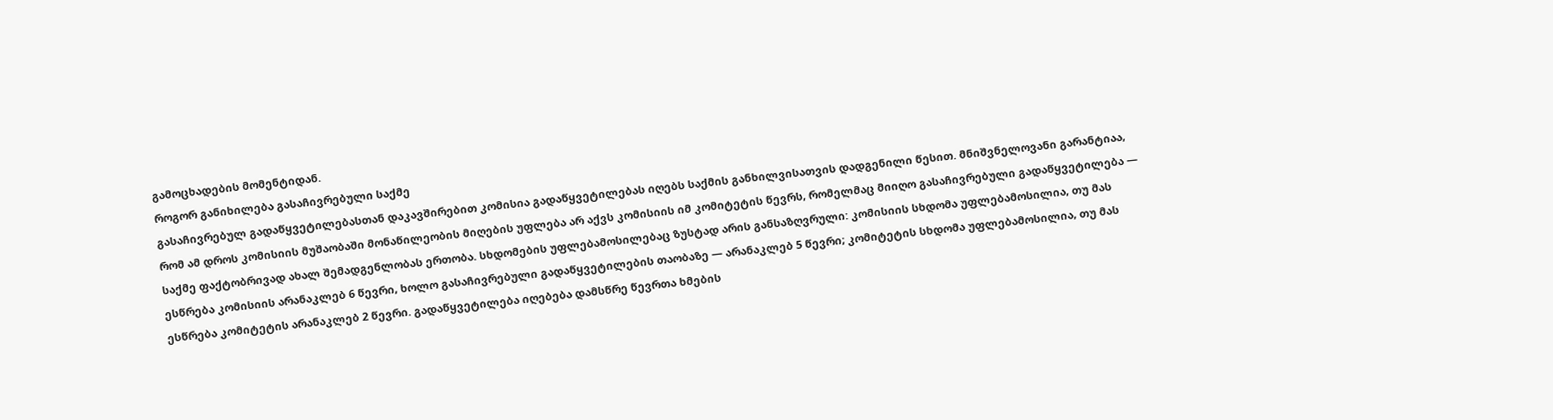გამოცხადების მომენტიდან.
როგორ განიხილება გასაჩივრებული საქმე
გასაჩივრებულ გადაწყვეტილებასთან დაკავშირებით კომისია გადაწყვეტილებას იღებს საქმის განხილვისათვის დადგენილი წესით. მნიშვნელოვანი გარანტიაა, რომ ამ დროს კომისიის მუშაობაში მონაწილეობის მიღების უფლება არ აქვს კომისიის იმ კომიტეტის წევრს, რომელმაც მიიღო გასაჩივრებული გადაწყვეტილება — საქმე ფაქტობრივად ახალ შემადგენლობას ერთობა. სხდომების უფლებამოსილებაც ზუსტად არის განსაზღვრული: კომისიის სხდომა უფლებამოსილია, თუ მას ესწრება კომისიის არანაკლებ 6 წევრი, ხოლო გასაჩივრებული გადაწყვეტილების თაობაზე — არანაკლებ 5 წევრი; კომიტეტის სხდომა უფლებამოსილია, თუ მას ესწრება კომიტეტის არანაკლებ 2 წევრი. გადაწყვეტილება იღებება დამსწრე წევრთა ხმების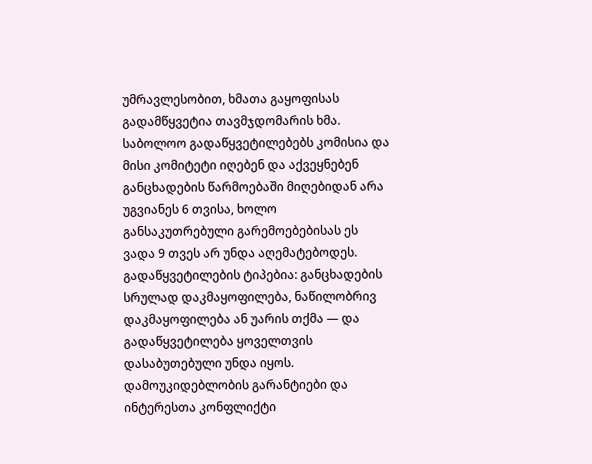უმრავლესობით, ხმათა გაყოფისას გადამწყვეტია თავმჯდომარის ხმა. საბოლოო გადაწყვეტილებებს კომისია და მისი კომიტეტი იღებენ და აქვეყნებენ განცხადების წარმოებაში მიღებიდან არა უგვიანეს 6 თვისა, ხოლო განსაკუთრებული გარემოებებისას ეს ვადა 9 თვეს არ უნდა აღემატებოდეს. გადაწყვეტილების ტიპებია: განცხადების სრულად დაკმაყოფილება, ნაწილობრივ დაკმაყოფილება ან უარის თქმა — და გადაწყვეტილება ყოველთვის დასაბუთებული უნდა იყოს.
დამოუკიდებლობის გარანტიები და ინტერესთა კონფლიქტი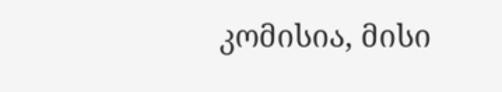კომისია, მისი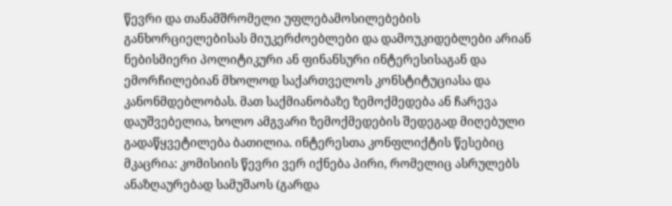წევრი და თანამშრომელი უფლებამოსილებების განხორციელებისას მიუკერძოებლები და დამოუკიდებლები არიან ნებისმიერი პოლიტიკური ან ფინანსური ინტერესისაგან და ემორჩილებიან მხოლოდ საქართველოს კონსტიტუციასა და კანონმდებლობას. მათ საქმიანობაზე ზემოქმედება ან ჩარევა დაუშვებელია, ხოლო ამგვარი ზემოქმედების შედეგად მიღებული გადაწყვეტილება ბათილია. ინტერესთა კონფლიქტის წესებიც მკაცრია: კომისიის წევრი ვერ იქნება პირი, რომელიც ასრულებს ანაზღაურებად სამუშაოს (გარდა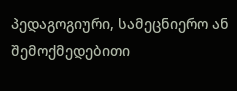პედაგოგიური, სამეცნიერო ან შემოქმედებითი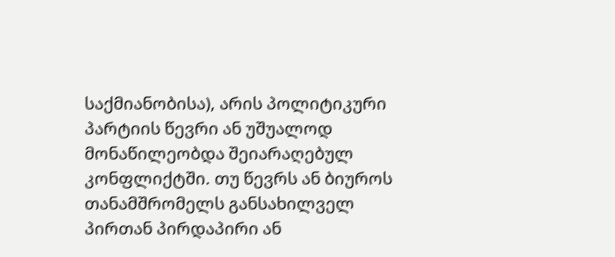საქმიანობისა), არის პოლიტიკური პარტიის წევრი ან უშუალოდ მონაწილეობდა შეიარაღებულ კონფლიქტში. თუ წევრს ან ბიუროს თანამშრომელს განსახილველ პირთან პირდაპირი ან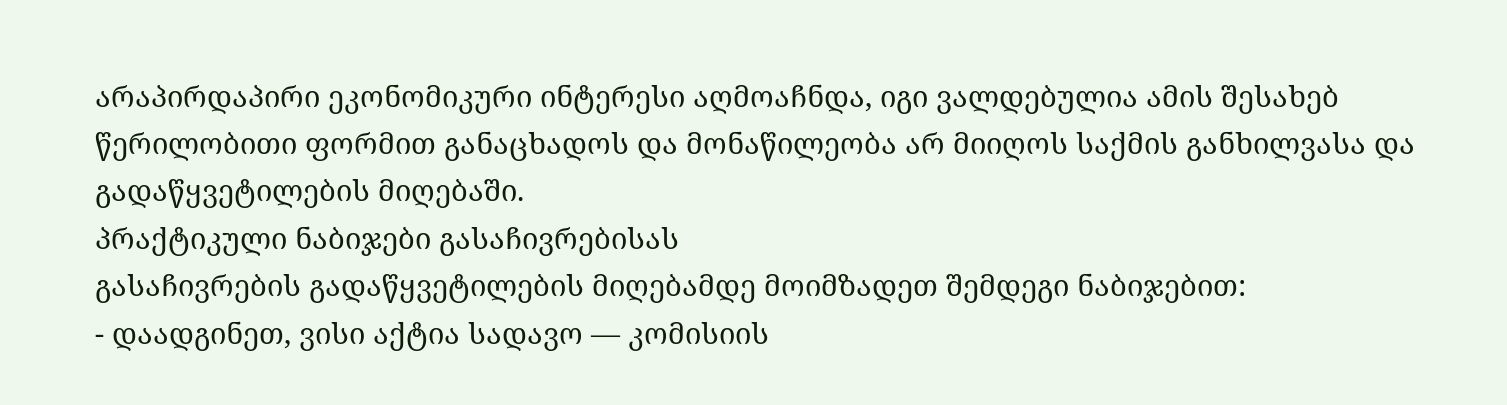არაპირდაპირი ეკონომიკური ინტერესი აღმოაჩნდა, იგი ვალდებულია ამის შესახებ წერილობითი ფორმით განაცხადოს და მონაწილეობა არ მიიღოს საქმის განხილვასა და გადაწყვეტილების მიღებაში.
პრაქტიკული ნაბიჯები გასაჩივრებისას
გასაჩივრების გადაწყვეტილების მიღებამდე მოიმზადეთ შემდეგი ნაბიჯებით:
- დაადგინეთ, ვისი აქტია სადავო — კომისიის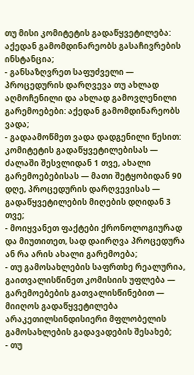თუ მისი კომიტეტის გადაწყვეტილება: აქედან გამომდინარეობს გასაჩივრების ინსტანცია;
- განსაზღვრეთ საფუძველი — პროცედურის დარღვევა თუ ახლად აღმოჩენილი და ახლად გამოვლენილი გარემოებები: აქედან გამომდინარეობს ვადა;
- გადაამოწმეთ ვადა დადგენილი წესით: კომიტეტის გადაწყვეტილებისას — ძალაში შესვლიდან 1 თვე, ახალი გარემოებებისას — მათი შეტყობიდან 90 დღე, პროცედურის დარღვევისას — გადაწყვეტილების მიღების დღიდან 3 თვე;
- მოიყვანეთ ფაქტები ქრონოლოგიურად და მიუთითეთ, სად დაირღვა პროცედურა ან რა არის ახალი გარემოება;
- თუ გამოსახლების საფრთხე რეალურია, გაითვალისწინეთ კომისიის უფლება — გარემოებების გათვალისწინებით — მიიღოს გადაწყვეტილება არაკეთილსინდისიერი მფლობელის გამოსახლების გადავადების შესახებ;
- თუ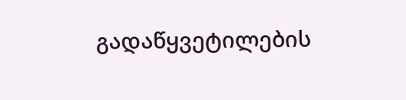გადაწყვეტილების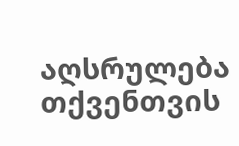აღსრულება თქვენთვის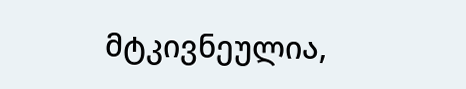მტკივნეულია,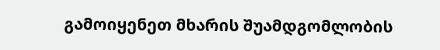გამოიყენეთ მხარის შუამდგომლობის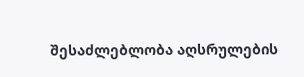შესაძლებლობა აღსრულების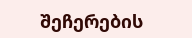შეჩერების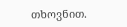თხოვნით.